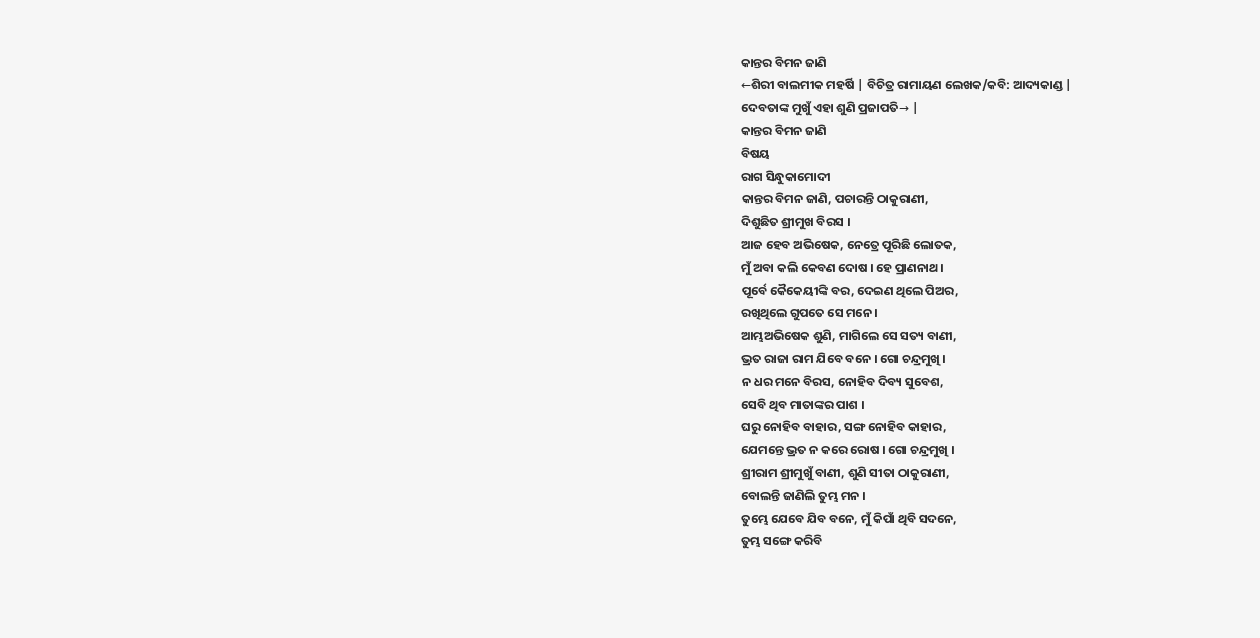କାନ୍ତର ବିମନ ଜାଣି
←ଶିରୀ ବାଲମୀକ ମହର୍ଷି | ବିଚିତ୍ର ରାମାୟଣ ଲେଖକ/କବି: ଆଦ୍ୟକାଣ୍ଡ |
ଦେବତାଙ୍କ ମୁଖୁଁ ଏହା ଶୁଣି ପ୍ରଜାପତି→ |
କାନ୍ତର ବିମନ ଜାଣି
ବିଷୟ
ରାଗ ସିନ୍ଧୁକାମୋଦୀ
କାନ୍ତର ବିମନ ଜାଣି, ପଚାରନ୍ତି ଠାକୁରାଣୀ,
ଦିଶୁଛିତ ଶ୍ରୀମୁଖ ବିରସ ।
ଆଜ ହେବ ଅଭିଷେକ, ନେତ୍ରେ ପୂରିଛି ଲୋତକ,
ମୁଁ ଅବା କଲି କେବଣ ଦୋଷ । ହେ ପ୍ରାଣନାଥ ।
ପୂର୍ବେ କୈକେୟୀଙ୍କି ବର, ଦେଇଣ ଥିଲେ ପିଅର,
ରଖିଥିଲେ ଗୁପତେ ସେ ମନେ ।
ଆମ୍ଭଅଭିଷେକ ଶୁଣି, ମାଗିଲେ ସେ ସତ୍ୟ ବାଣୀ,
ଭ୍ରତ ରାଜା ରାମ ଯିବେ ବନେ । ଗୋ ଚନ୍ଦ୍ରମୁଖି ।
ନ ଧର ମନେ ବିରସ, ନୋହିବ ଦିବ୍ୟ ସୁବେଶ,
ସେବି ଥିବ ମାତାଙ୍କର ପାଶ ।
ଘରୁ ନୋହିବ ବାହାର, ସଙ୍ଗ ନୋହିବ କାହାର,
ଯେମନ୍ତେ ଭ୍ରତ ନ କରେ ରୋଷ । ଗୋ ଚନ୍ଦ୍ରମୁଖି ।
ଶ୍ରୀରାମ ଶ୍ରୀମୁଖୁଁ ବାଣୀ, ଶୁଣି ସୀତା ଠାକୁରାଣୀ,
ବୋଲନ୍ତି ଜାଣିଲି ତୁମ୍ଭ ମନ ।
ତୁମ୍ଭେ ଯେବେ ଯିବ ବନେ, ମୁଁ କିପାଁ ଥିବି ସଦନେ,
ତୁମ୍ଭ ସଙ୍ଗେ କରିବି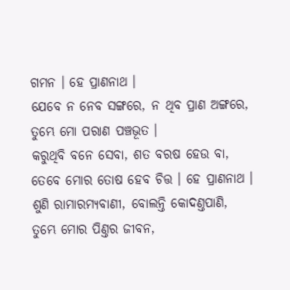ଗମନ । ହେ ପ୍ରାଣନାଥ ।
ଯେବେ ନ ନେବ ସଙ୍ଗରେ, ନ ଥିବ ପ୍ରାଣ ଅଙ୍ଗରେ,
ତୁମ୍ଭେ ମୋ ପରାଣ ପଞ୍ଚଭୂତ ।
କରୁଥିବି ବନେ ସେବା, ଶତ ବରଷ ହେଉ ବା,
ତେବେ ମୋର ତୋଷ ହେବ ଚିତ୍ତ । ହେ ପ୍ରାଣନାଥ ।
ଶୁଣି ରାମାରମ୍ୟବାଣୀ, ବୋଲନ୍ତି କୋଦଣ୍ତପାଣି,
ତୁମ୍ଭେ ମୋର ପିଣ୍ତର ଜୀବନ,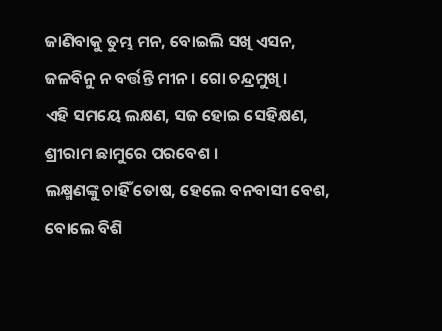ଜାଣିବାକୁ ତୁମ୍ଭ ମନ, ବୋଇଲି ସଖି ଏସନ,
ଜଳବିନୁ ନ ବର୍ତ୍ତନ୍ତି ମୀନ । ଗୋ ଚନ୍ଦ୍ରମୁଖି ।
ଏହି ସମୟେ ଲକ୍ଷଣ, ସଜ ହୋଇ ସେହିକ୍ଷଣ,
ଶ୍ରୀରାମ ଛାମୁରେ ପରବେଶ ।
ଲକ୍ଷ୍ମଣଙ୍କୁ ଚାହିଁ ତୋଷ, ହେଲେ ବନବାସୀ ବେଶ,
ବୋଲେ ବିଶି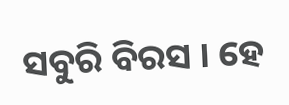ସବୁରି ବିରସ । ହେ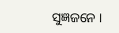ସୁଜ୍ଞଜନେ ।